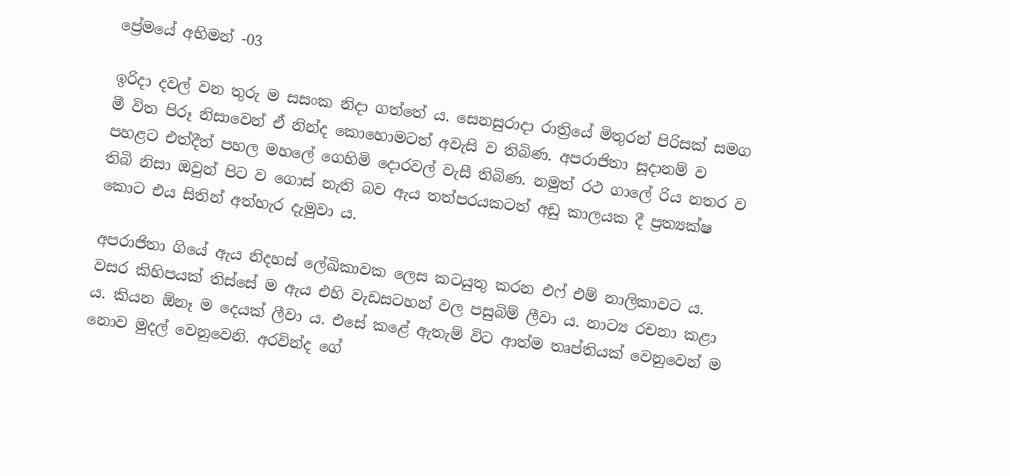ප්‍රේමයේ අභිමන් -03

ඉරිදා දවල් වන තුරු ම සසංක නිදා ගත්තේ ය. සෙනසුරාදා රාත්‍රියේ මිතුරන් පිරිසක් සමග මී විත පිරූ නිසාවෙන් ඒ නින්ද කොහොමටත් අවැසි ව තිබිණ. අපරාජිතා සූදානම් ව පහළට එත්දීත් පහල මහලේ ගෙහිමි දොරවල් වැසී තිබිණ. නමුත් රථ ගාලේ රිය නතර ව තිබි නිසා ඔවුන් පිට ව ගොස් නැති බව ඇය තත්පරයකටත් අඩු කාලයක දී ප්‍රත්‍යක්ෂ කොට එය සිතින් අත්හැර දැමුවා ය.

අපරාජිතා ගියේ ඇය නිදහස් ලේඛිකාවක ලෙස කටයුතු කරන එෆ් එම් නාලිකාවට ය. වසර කිහිපයක් තිස්සේ ම ඇය එහි වැඩසටහන් වල පසුබිම් ලීවා ය. නාට්‍ය රචනා කළා ය. කියන ඕනෑ ම දෙයක් ලීවා ය. එසේ කළේ ඇතැම් විට ආත්ම තෘප්තියක් වෙනුවෙන් ම නොව මුදල් වෙනුවෙනි. අරවින්ද ගේ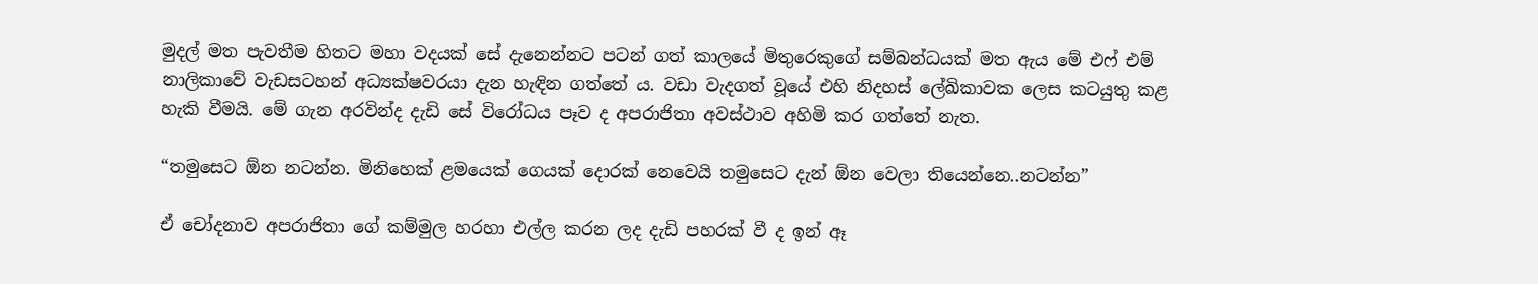මුදල් මත පැවතීම හිතට මහා වදයක් සේ දැනෙන්නට පටන් ගත් කාලයේ මිතුරෙකුගේ සම්බන්ධයක් මත ඇය මේ එෆ් එම් නාලිකාවේ වැඩසටහන් අධ්‍යක්ෂවරයා දැන හැඳින ගත්තේ ය. වඩා වැදගත් වූයේ එහි නිදහස් ලේඛිකාවක ලෙස කටයුතු කළ හැකි වීමයි. මේ ගැන අරවින්ද දැඩි සේ විරෝධය පෑව ද අපරාජිතා අවස්ථාව අහිමි කර ගත්තේ නැත.

“තමුසෙට ඕන නටන්න. මිනිහෙක් ළමයෙක් ගෙයක් දොරක් නෙවෙයි තමුසෙට දැන් ඕන වෙලා තියෙන්නෙ..නටන්න”

ඒ චෝදනාව අපරාජිතා ගේ කම්මුල හරහා එල්ල කරන ලද දැඩි පහරක් වී ද ඉන් ඈ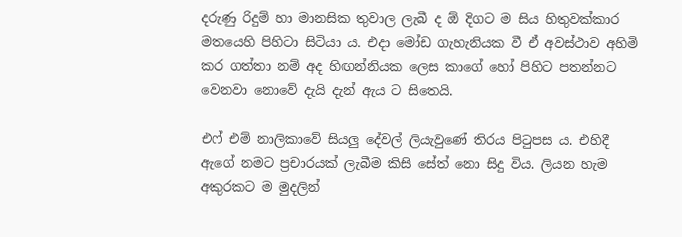දරුණු රිදුම් හා මානසික තුවාල ලැබී ද ඕ දිගට ම සිය හිතුවක්කාර මතයෙහි පිහිටා සිටියා ය. එදා මෝඩ ගැහැනියක වී ඒ අවස්ථාව අහිමි කර ගත්තා නම් අද හිඟන්නියක ලෙස කාගේ හෝ පිහිට පතන්නට වෙනවා නොවේ දැයි දැන් ඇය ට සිතෙයි.

එෆ් එම් නාලිකාවේ සියලු දේවල් ලියැවුණේ තිරය පිටුපස ය. එහිදී ඇගේ නමට ප්‍රචාරයක් ලැබීම කිසි සේත් නො සිදු විය. ලියන හැම අකුරකට ම මුදලින්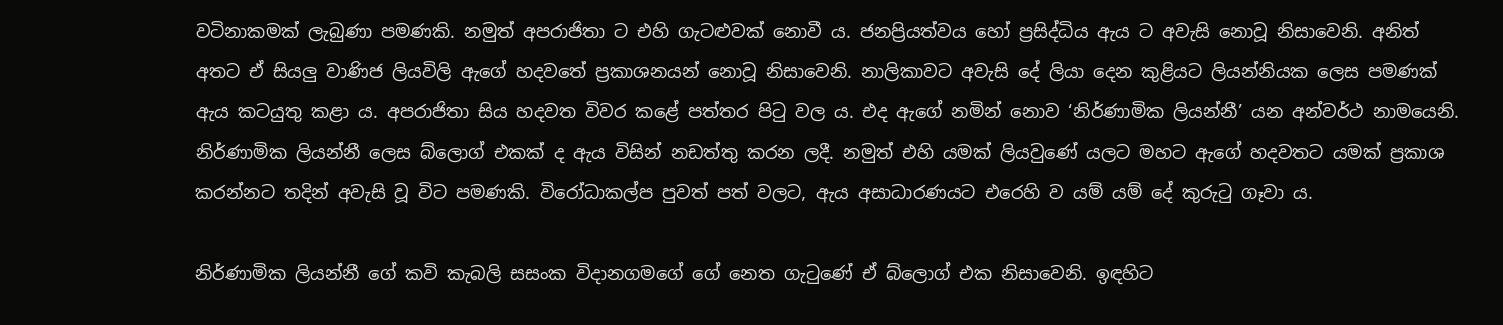වටිනාකමක් ලැබුණා පමණකි. නමුත් අපරාජිතා ට එහි ගැටළුවක් නොවී ය. ජනප්‍රියත්වය හෝ ප්‍රසිද්ධිය ඇය ට අවැසි නොවූ නිසාවෙනි. අනිත් අතට ඒ සියලු වාණිජ ලියවිලි ඇගේ හදවතේ ප්‍රකාශනයන් නොවූ නිසාවෙනි. නාලිකාවට අවැසි දේ ලියා දෙන කුළියට ලියන්නියක ලෙස පමණක් ඇය කටයුතු කළා ය. අපරාජිතා සිය හදවත විවර කළේ පත්තර පිටු වල ය. එද ඇගේ නමින් නොව ‘නිර්ණාමික ලියන්නී’ යන අන්වර්ථ නාමයෙනි. නිර්ණාමික ලියන්නී ලෙස බ්ලොග් එකක් ද ඇය විසින් නඩත්තු කරන ලදී. නමුත් එහි යමක් ලියවුණේ යලට මහට ඇගේ හදවතට යමක් ප්‍රකාශ කරන්නට තදින් අවැසි වූ විට පමණකි. විරෝධාකල්ප පුවත් පත් වලට, ඇය අසාධාරණයට එරෙහි ව යම් යම් දේ කුරුටු ගෑවා ය.

නිර්ණාමික ලියන්නී ගේ කවි කැබලි සසංක විදානගමගේ ගේ නෙත ගැටුණේ ඒ බ්ලොග් එක නිසාවෙනි. ඉඳහිට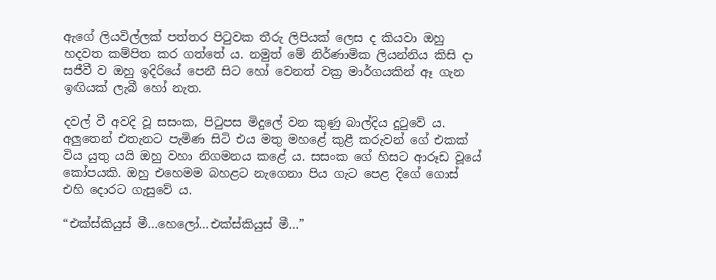ඇගේ ලියවිල්ලක් පත්තර පිටුවක තීරු ලිපියක් ලෙස ද කියවා ඔහු හදවත කම්පිත කර ගත්තේ ය. නමුත් මේ නිර්ණාමික ලියන්නිය කිසි දා සජීවී ව ඔහු ඉදිරියේ පෙනී සිට හෝ වෙනත් වක්‍ර මාර්ගයකින් ඈ ගැන ඉඟියක් ලැබී හෝ නැත.

දවල් වී අවදි වූ සසංක, පිටුපස මිදුලේ වන කුණු බාල්දිය දුටුවේ ය. අලුතෙන් එතැනට පැමිණ සිටි එය මතු මහළේ කුළී කරුවන් ගේ එකක් විය යුතු යයි ඔහු වහා නිගමනය කළේ ය. සසංක ගේ හිසට ආරූඩ වූයේ කෝපයකි. ඔහු එහෙමම බහළට නැගෙනා පිය ගැට පෙළ දිගේ ගොස් එහි දොරට ගැසුවේ ය.

“එක්ස්කියුස් මී…හෙලෝ…එක්ස්කියුස් මී…”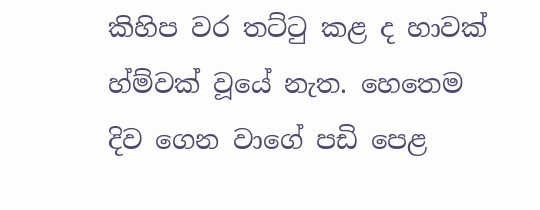කිහිප වර තට්ටු කළ ද හාවක් හ්ම්වක් වූයේ නැත. හෙතෙම දිව ගෙන වාගේ පඩි පෙළ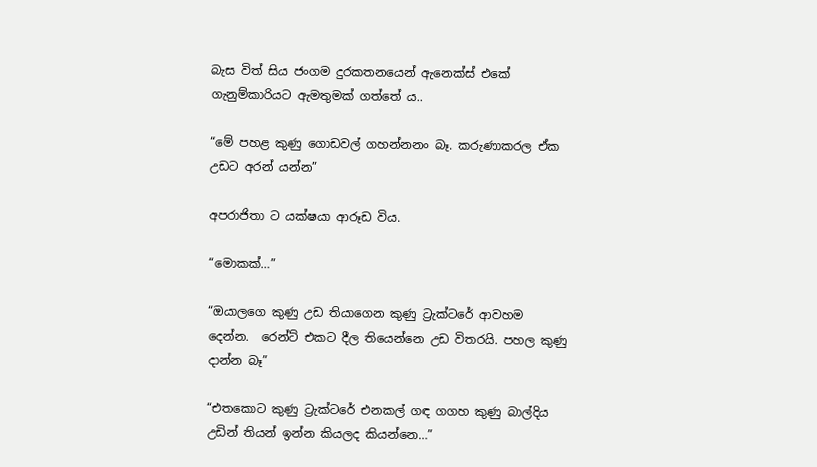බැස විත් සිය ජංගම දුරකතනයෙන් ඇනෙක්ස් එකේ ගැනුම්කාරියට ඇමතුමක් ගත්තේ ය..

“මේ පහළ කුණු ගොඩවල් ගහන්නනං බෑ. කරුණාකරල ඒක උඩට අරන් යන්න”

අපරාජිතා ට යක්ෂයා ආරූඩ විය.

“මොකක්…”

“ඔයාලගෙ කුණු උඩ තියාගෙන කුණු ට්‍රැක්ටරේ ආවහම දෙන්න.  රෙන්ට් එකට දීල තියෙන්නෙ උඩ විතරයි. පහල කුණු දාන්න බෑ”

“එතකොට කුණු ට්‍රැක්ටරේ එනකල් ගඳ ගගහ කුණු බාල්දිය උඩින් තියන් ඉන්න කියලද කියන්නෙ…”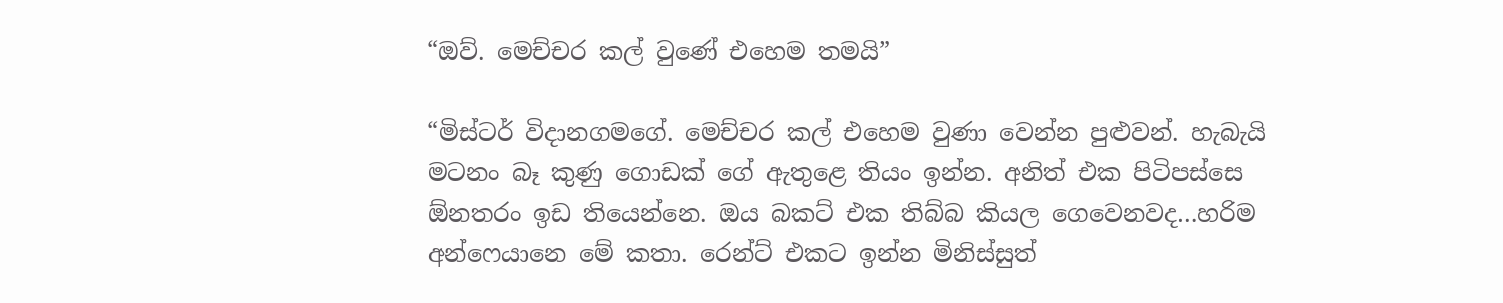“ඔව්. මෙච්චර කල් වුණේ එහෙම තමයි”

“මිස්ටර් විදානගමගේ. මෙච්චර කල් එහෙම වුණා වෙන්න පුළුවන්. හැබැයි මටනං බෑ කුණු ගොඩක් ගේ ඇතුළෙ තියං ඉන්න. අනිත් එක පිටිපස්සෙ ඕනතරං ඉඩ තියෙන්නෙ. ඔය බකට් එක තිබ්බ කියල ගෙවෙනවද…හරිම අන්ෆෙයානෙ මේ කතා. රෙන්ට් එකට ඉන්න මිනිස්සුත්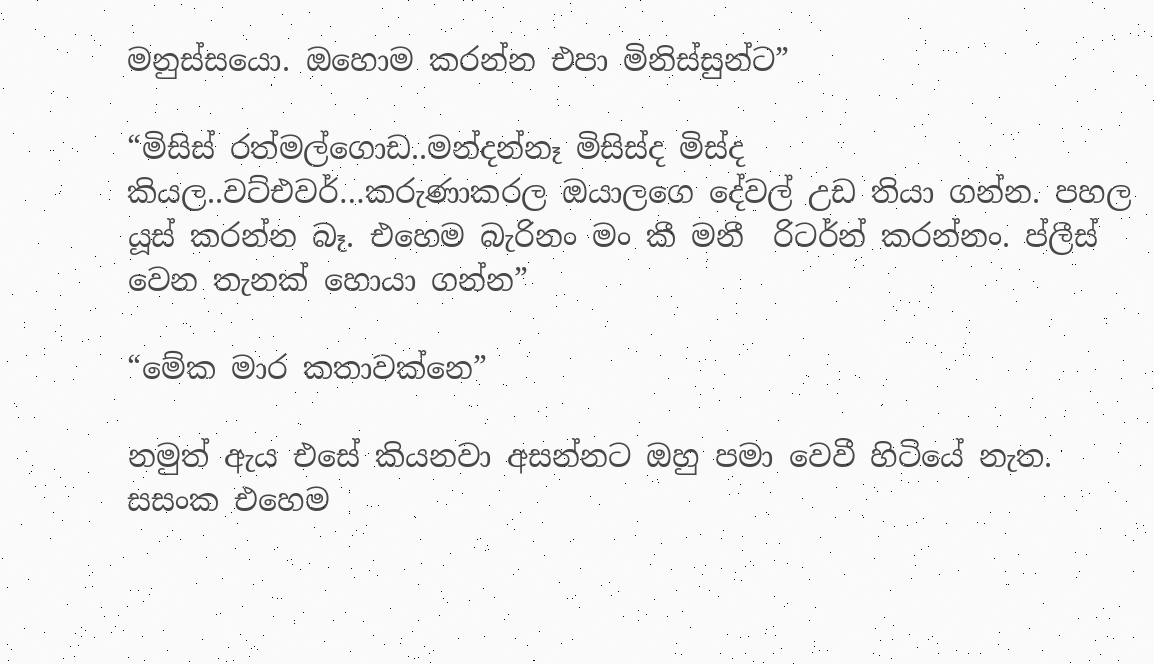මනුස්සයො. ඔහොම කරන්න එපා මිනිස්සුන්ට”

“මිසිස් රත්මල්ගොඩ..මන්දන්නෑ මිසිස්ද මිස්ද කියල..වට්එවර්…කරුණාකරල ඔයාලගෙ දේවල් උඩ තියා ගන්න. පහල යූස් කරන්න බෑ. එහෙම බැරිනං මං කී මනී  රිටර්න් කරන්නං. ප්ලීස් වෙන තැනක් හොයා ගන්න”

“මේක මාර කතාවක්නෙ”

නමුත් ඇය එසේ කියනවා අසන්නට ඔහු පමා වෙවී හිටියේ නැත. සසංක එහෙම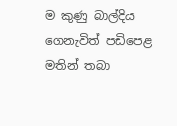ම කුණු බාල්දිය ගෙනැවිත් පඩිපෙළ මතින් තබා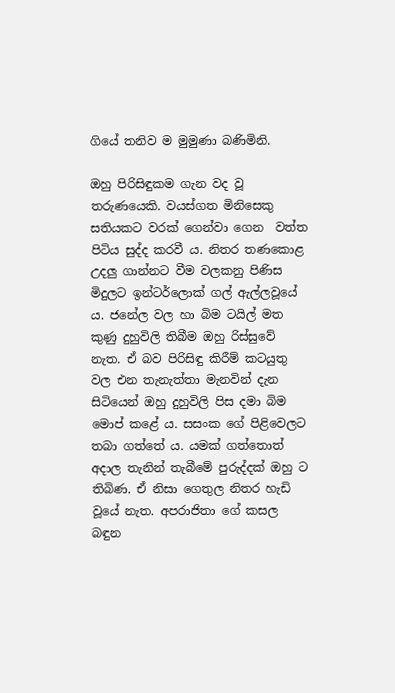ගියේ තනිව ම මුමුණා බණිමිනි.

ඔහු පිරිසිඳුකම ගැන වද වූ තරුණයෙකි. වයස්ගත මිනිසෙකු සතියකට වරක් ගෙන්වා ගෙන  වත්ත පිටිය සුද්ද කරවී ය. නිතර තණකොළ උදලු ගාන්නට වීම වලකනු පිණිස මිදුලට ඉන්ටර්ලොක් ගල් ඇල්ලවූයේ ය. ජනේල වල හා බිම ටයිල් මත කුණු දුහුවිලි තිබීම ඔහු රිස්සුවේ නැත. ඒ බව පිරිසිඳු කිරීම් කටයුතු වල එන තැනැත්තා මැනවින් දැන සිටියෙන් ඔහු දුහුවිලි පිස දමා බිම මොප් කළේ ය. සසංක ගේ පිළිවෙලට තබා ගත්තේ ය. යමක් ගත්තොත් අදාල තැනින් තැබීමේ පුරුද්දක් ඔහු ට තිබිණ. ඒ නිසා ගෙතුල නිතර හැඩි වූයේ නැත. අපරාජිතා ගේ කසල බඳුන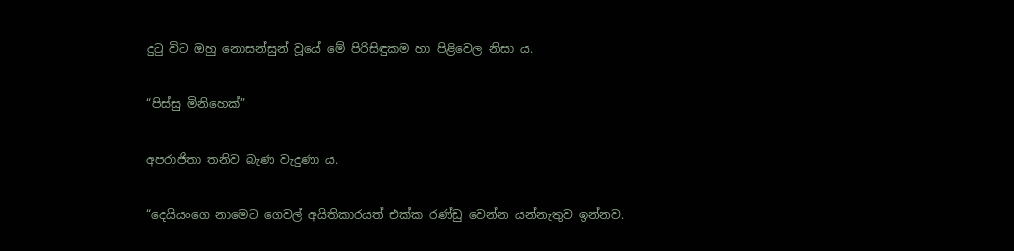දුටු විට ඔහු නොසන්සුන් වූයේ මේ පිරිසිඳුකම හා පිළිවෙල නිසා ය.

“පිස්සු මිනිහෙක්”

අපරාජිතා තනිව බැණ වැදුණා ය.

“දෙයියංගෙ නාමෙට ගෙවල් අයිතිකාරයත් එක්ක රණ්ඩු වෙන්න යන්නැතුව ඉන්නව.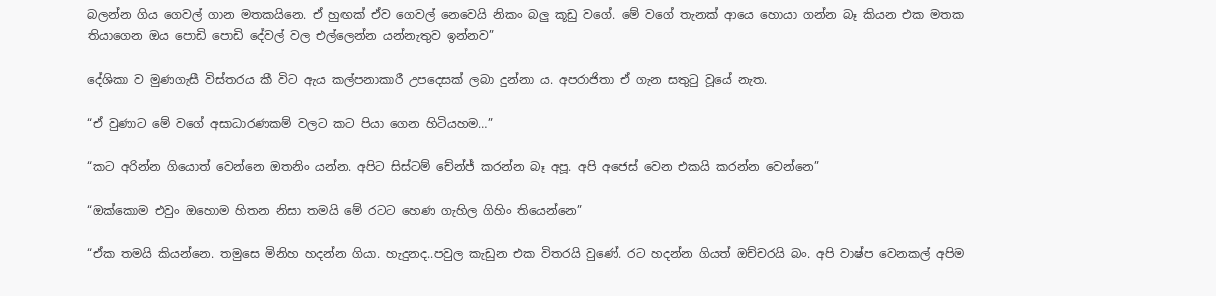බලන්න ගිය ගෙවල් ගාන මතකයිනෙ. ඒ හුඟක් ඒව ගෙවල් නෙවෙයි නිකං බලු කූඩු වගේ. මේ වගේ තැනක් ආයෙ හොයා ගන්න බෑ කියන එක මතක තියාගෙන ඔය පොඩි පොඩි දේවල් වල එල්ලෙන්න යන්නැතුව ඉන්නව”

දේශිකා ව මුණගැසී විස්තරය කී විට ඇය කල්පනාකාරී උපදෙසක් ලබා දුන්නා ය. අපරාජිතා ඒ ගැන සතුටු වූයේ නැත.

“ඒ වුණාට මේ වගේ අසාධාරණකම් වලට කට පියා ගෙන හිටියහම…”

“කට අරින්න ගියොත් වෙන්නෙ ඔතනිං යන්න. අපිට සිස්ටම් චේන්ජ් කරන්න බෑ අපූ. අපි අජෙස් වෙන එකයි කරන්න වෙන්නෙ”

“ඔක්කොම එවුං ඔහොම හිතන නිසා තමයි මේ රටට හෙණ ගැහිල ගිහිං තියෙන්නෙ”

“ඒක තමයි කියන්නෙ. තමුසෙ මිනිහ හදන්න ගියා. හැදුනද..පවුල කැඩුන එක විතරයි වුණේ. රට හදන්න ගියත් ඔච්චරයි බං. අපි වාෂ්ප වෙනකල් අපිම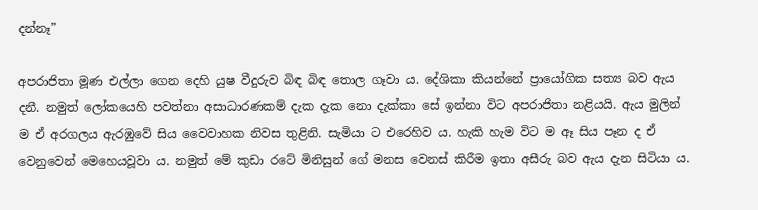දන්නෑ”

අපරාජිතා මූණ එල්ලා ගෙන දෙහි යුෂ වීදුරුව බිඳ බිඳ තොල ගෑවා ය. දේශිකා කියන්නේ ප්‍රායෝගික සත්‍ය බව ඇය දනී. නමුත් ලෝකයෙහි පවත්නා අසාධාරණකම් දැක දැක නො දැක්කා සේ ඉන්නා විට අපරාජිතා නළියයි. ඇය මුලින් ම ඒ අරගලය ඇරඹුවේ සිය වෛවාහක නිවස තුළිනි. සැමියා ට එරෙහිව ය. හැකි හැම විට ම ඈ සිය පෑන ද ඒ වෙනුවෙන් මෙහෙයවූවා ය. නමුත් මේ කුඩා රටේ මිනිසුන් ගේ මනස වෙනස් කිරීම ඉතා අසීරු බව ඇය දැන සිටියා ය.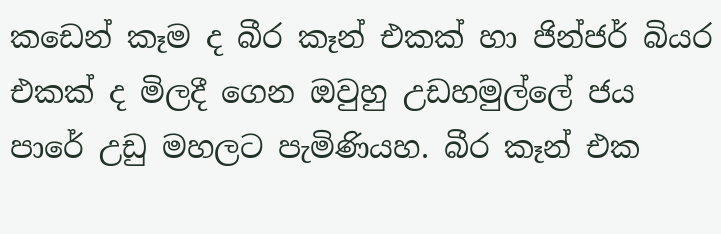කඩෙන් කෑම ද බීර කෑන් එකක් හා ජින්ජර් බියර එකක් ද මිලදී ගෙන ඔවුහු උඩහමුල්ලේ ජය පාරේ උඩු මහලට පැමිණියහ. බීර කෑන් එක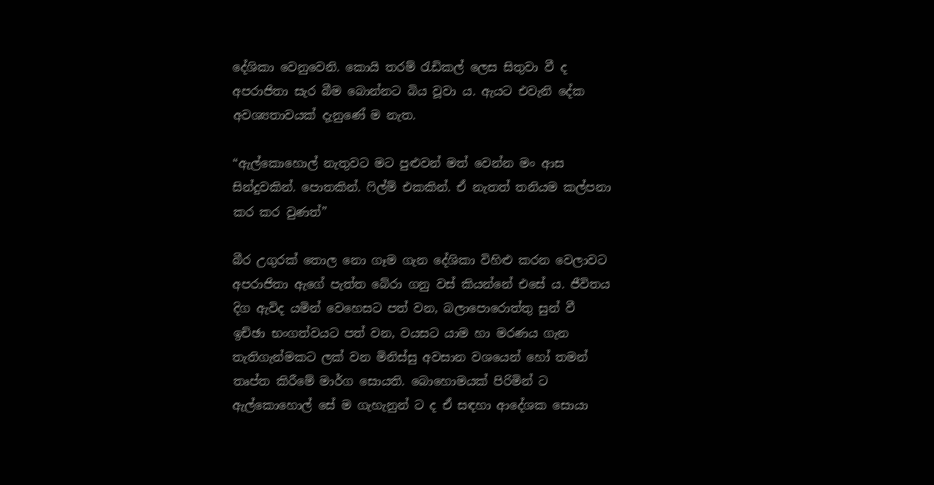දේශිකා වෙනුවෙනි. කොයි තරම් රැඩිකල් ලෙස සිතුවා වී ද අපරාජිතා සැර බීම බොන්නට බිය වූවා ය. ඇයට එවැනි දේක අවශ්‍යතාවයක් දැනුණේ ම නැත.

“ඇල්කොහොල් නැතුවට මට පුළුවන් මත් වෙන්න මං ආස සින්දුවකින්. පොතකින්. ෆිල්ම් එකකින්. ඒ නැතත් තනියම කල්පනා කර කර වුණත්”

බීර උගුරක් තොල නො ගෑම ගැන දේශිකා විහිළු කරන වෙලාවට අපරාජිතා ඇගේ පැත්ත බේරා ගනු වස් කියන්නේ එසේ ය. ජීවිතය දිග ඇවිද යමින් වෙහෙසට පත් වන, බලාපොරොත්තු සුන් වී ඉච්ඡා භංගත්වයට පත් වන, වයසට යාම හා මරණය ගැන තැතිගැන්මකට ලක් වන මිනිස්සු අවසාන වශයෙන් හෝ තමන් තෘප්ත කිරීමේ මාර්ග සොයති. බොහොමයක් පිරිමින් ට ඇල්කොහොල් සේ ම ගැහැනුන් ට ද ඒ සඳහා ආදේශක සොයා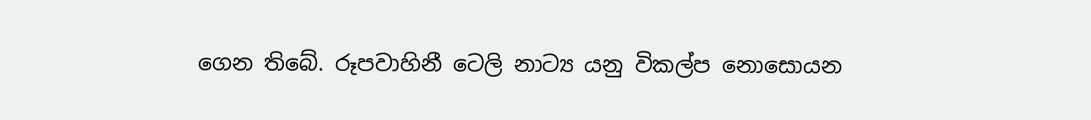ගෙන තිබේ. රූපවාහිනී ටෙලි නාට්‍ය යනු විකල්ප නොසොයන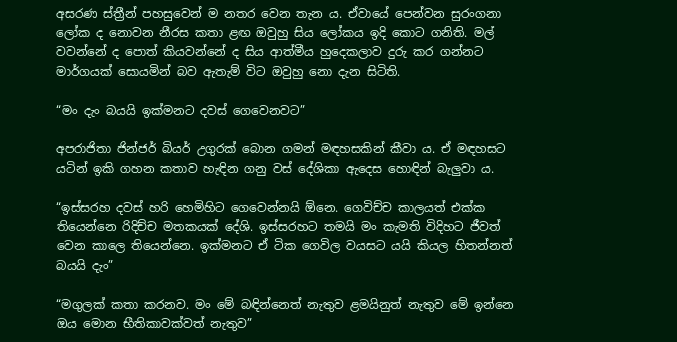අසරණ ස්ත්‍රීන් පහසුවෙන් ම නතර වෙන තැන ය. ඒවායේ පෙන්වන සුරංගනා ලෝක ද නොවන නීරස කතා ළඟ ඔවුහු සිය ලෝකය ඉදි කොට ගනිති. මල් වවන්නේ ද පොත් කියවන්නේ ද සිය ආත්මීය හුදෙකලාව දුරු කර ගන්නට මාර්ගයක් සොයමින් බව ඇතැම් විට ඔවුහු නො දැන සිටිති.

“මං දැං බයයි ඉක්මනට දවස් ගෙවෙනවට”

අපරාජිතා ජින්ජර් බියර් උගුරක් බොන ගමන් මඳහසකින් කීවා ය. ඒ මඳහසට යටින් ඉකි ගහන කතාව හැඳින ගනු වස් දේශිකා ඇදෙස හොඳින් බැලුවා ය.

“ඉස්සරහ දවස් හරි හෙමිහිට ගෙවෙන්නයි ඕනෙ. ගෙවිච්ච කාලයත් එක්ක තියෙන්නෙ රිදිච්ච මතකයක් දේශි. ඉස්සරහට තමයි මං කැමති විදිහට ජීවත් වෙන කාලෙ තියෙන්නෙ. ඉක්මනට ඒ ටික ගෙවිල වයසට යයි කියල හිතන්නත් බයයි දැං”

“මගුලක් කතා කරනව. මං මේ බඳින්නෙත් නැතුව ළමයිනුත් නැතුව මේ ඉන්නෙ ඔය මොන භීතිකාවක්වත් නැතුව”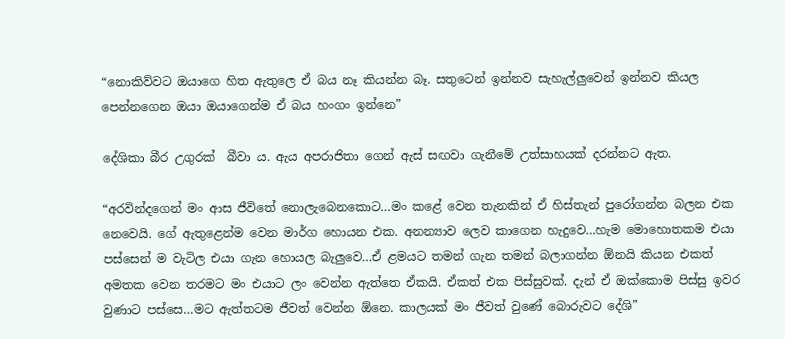“නොකිව්වට ඔයාගෙ හිත ඇතුලෙ ඒ බය නෑ කියන්න බෑ. සතුටෙන් ඉන්නව සැහැල්ලුවෙන් ඉන්නව කියල පෙන්නගෙන ඔයා ඔයාගෙන්ම ඒ බය හංගං ඉන්නෙ”

දේශිකා බීර උගුරක්  බීවා ය. ඇය අපරාජිතා ගෙන් ඇස් සඟවා ගැනීමේ උත්සාහයක් දරන්නට ඇත.

“අරවින්දගෙන් මං ආස ජීවිතේ නොලැබෙනකොට…මං කළේ වෙන තැනකින් ඒ හිස්තැන් පුරෝගන්න බලන එක නෙවෙයි. ගේ ඇතුළෙන්ම වෙන මාර්ග හොයන එක. අනන්‍යාව ලෙව කාගෙන හැදුවෙ…හැම මොහොතකම එයා පස්සෙන් ම වැටිල එයා ගැන හොයල බැලුවෙ…ඒ ළමයට තමන් ගැන තමන් බලාගන්න ඕනයි කියන එකත් අමතක වෙන තරමට මං එයාට ලං වෙන්න ඇත්තෙ ඒකයි. ඒකත් එක පිස්සුවක්. දැන් ඒ ඔක්කොම පිස්සු ඉවර වුණාට පස්සෙ…මට ඇත්තටම ජීවත් වෙන්න ඕනෙ. කාලයක් මං ජීවත් වුණේ බොරුවට දේශි”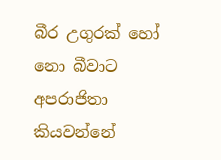බීර උගුරක් හෝ නො බීවාට අපරාජිතා කියවන්නේ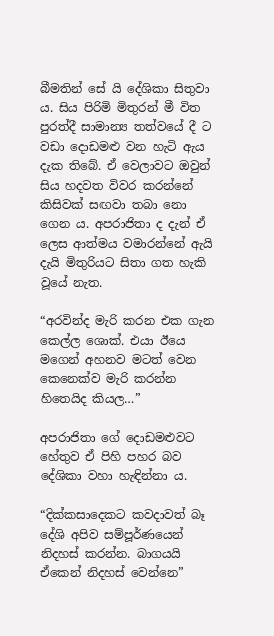බීමතින් සේ යි දේශිකා සිතුවා ය. සිය පිරිමි මිතුරන් මී විත පුරත්දී සාමාන්‍ය තත්වයේ දී ට වඩා දොඩමළු වන හැටි ඇය දැක තිබේ. ඒ වෙලාවට ඔවුන් සිය හදවත විවර කරන්නේ කිසිවක් සඟවා තබා නො ගෙන ය. අපරාජිතා ද දැන් ඒ ලෙස ආත්මය වමාරන්නේ ඇයි දැයි මිතුරියට සිතා ගත හැකි වූයේ නැත.

“අරවින්ද මැරි කරන එක ගැන කෙල්ල ශොක්. එයා ඊයෙ මගෙන් අහනව මටත් වෙන කෙනෙක්ව මැරි කරන්න හිතෙයිද කියල…”

අපරාජිතා ගේ දොඩමළුවට හේතුව ඒ පිහි පහර බව දේශිකා වහා හැඳින්නා ය.

“දික්කසාදෙකට කවදාවත් බෑ දේශි අපිව සම්පූර්ණයෙන් නිදහස් කරන්න. බාගයයි ඒකෙන් නිදහස් වෙන්නෙ”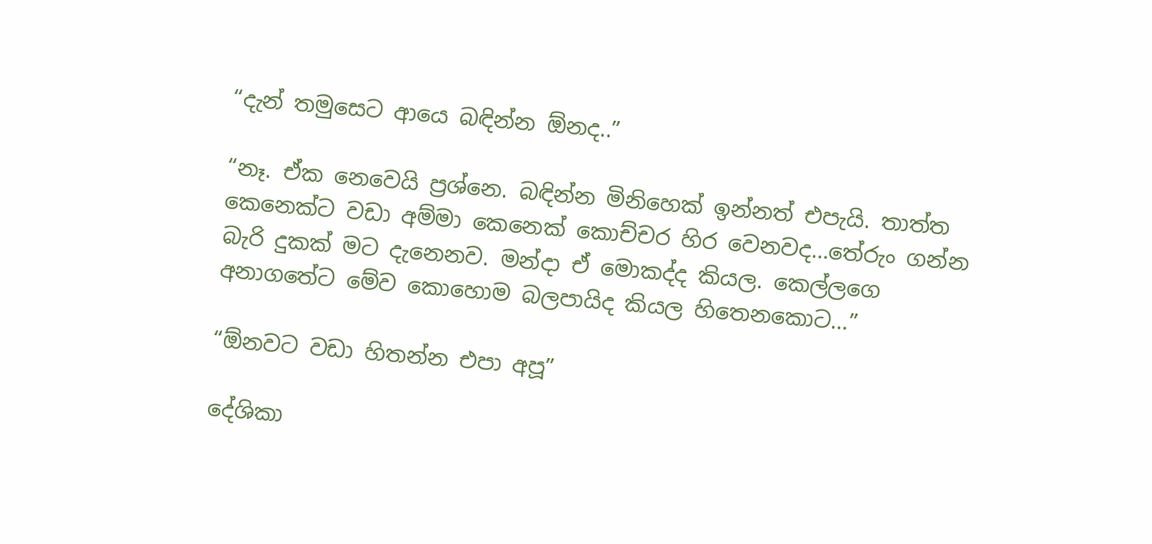“දැන් තමුසෙට ආයෙ බඳින්න ඕනද..”

“නෑ. ඒක නෙවෙයි ප්‍රශ්නෙ. බඳින්න මිනිහෙක් ඉන්නත් එපැයි. තාත්ත කෙනෙක්ට වඩා අම්මා කෙනෙක් කොච්චර හිර වෙනවද…තේරුං ගන්න බැරි දුකක් මට දැනෙනව. මන්දා ඒ මොකද්ද කියල. කෙල්ලගෙ අනාගතේට මේව කොහොම බලපායිද කියල හිතෙනකොට…”

“ඕනවට වඩා හිතන්න එපා අපූ”

දේශිකා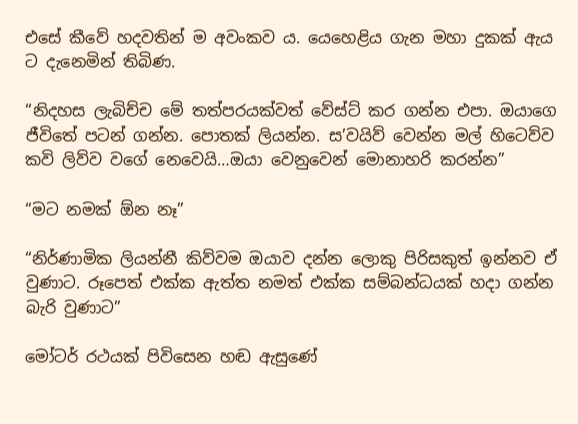එසේ කීවේ හදවතින් ම අවංකව ය. යෙහෙළිය ගැන මහා දුකක් ඇය ට දැනෙමින් තිබිණ.

“නිදහස ලැබිච්ච මේ තත්පරයක්වත් වේස්ට් කර ගන්න එපා. ඔයාගෙ ජීවිතේ පටන් ගන්න. පොතක් ලියන්න. ස’වයිව් වෙන්න මල් හිටෙව්ව කවි ලිව්ව වගේ නෙවෙයි…ඔයා වෙනුවෙන් මොනාහරි කරන්න”

“මට නමක් ඕන නෑ”

“නිර්ණාමික ලියන්නී කිව්වම ඔයාව දන්න ලොකු පිරිසකුත් ඉන්නව ඒ වුණාට. රූපෙත් එක්ක ඇත්ත නමත් එක්ක සම්බන්ධයක් හදා ගන්න බැරි වුණාට”

මෝටර් රථයක් පිවිසෙන හඬ ඇසුණේ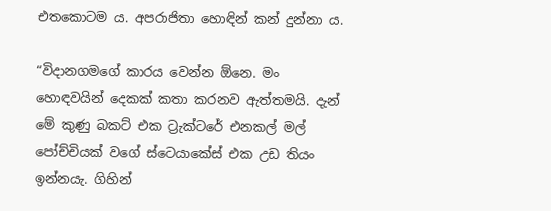එතකොටම ය. අපරාජිතා හොඳින් කන් දුන්නා ය.

“විදානගමගේ කාරය වෙන්න ඕනෙ. මං හොඳවයින් දෙකක් කතා කරනව ඇත්තමයි. දැන් මේ කුණු බකට් එක ට්‍රැක්ටරේ එනකල් මල් පෝච්චියක් වගේ ස්ටෙයාකේස් එක උඩ තියං ඉන්නයැ. ගිහින්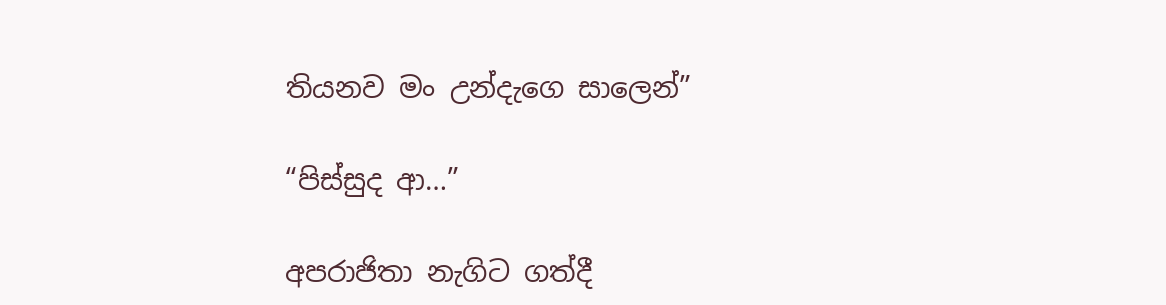තියනව මං උන්දැගෙ සාලෙන්”

“පිස්සුද ආ…”

අපරාජිතා නැගිට ගත්දී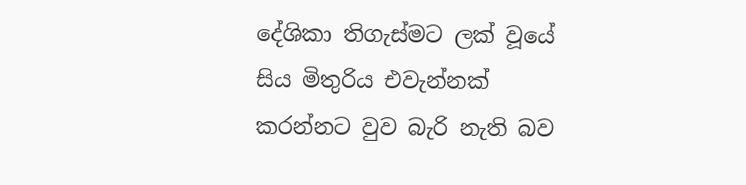දේශිකා තිගැස්මට ලක් වූයේ සිය මිතුරිය එවැන්නක් කරන්නට වුව බැරි නැති බව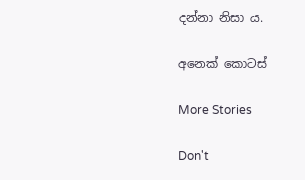දන්නා නිසා ය.

අනෙක් කොටස්

More Stories

Don't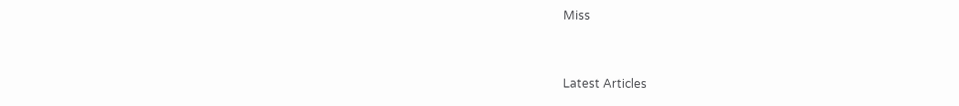Miss


Latest Articles